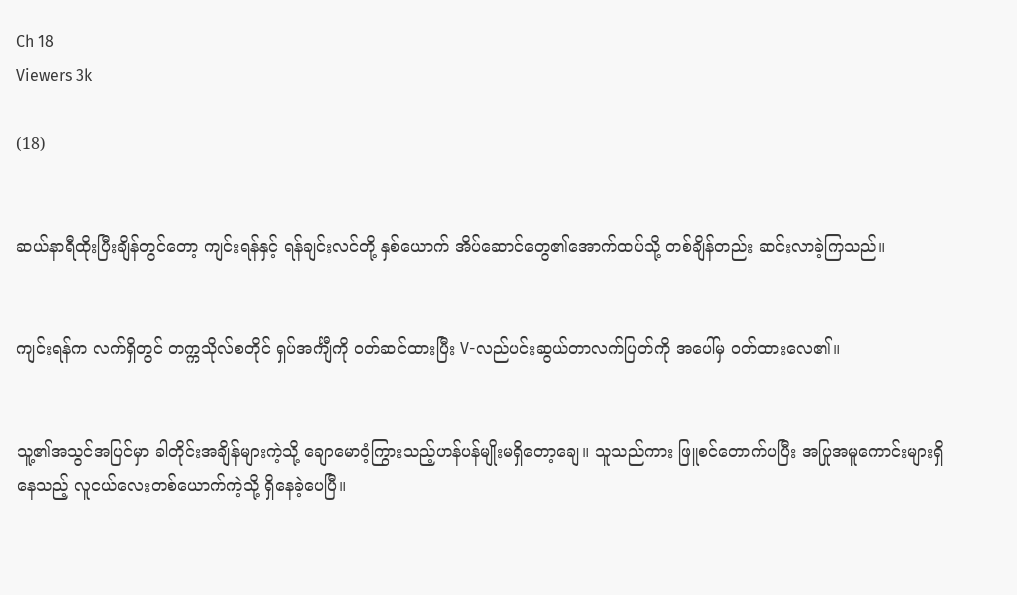Ch 18
Viewers 3k

(18)


ဆယ်နာရီထိုးပြီးချိန်တွင်တော့ ကျင်းရန်နှင့် ရန်ချင်းလင်တို့ နှစ်ယောက် အိပ်ဆောင်တွေ၏အောက်ထပ်သို့ တစ်ချိန်တည်း ဆင်းလာခဲ့ကြသည်။


ကျင်းရန်က လက်ရှိတွင် တက္ကသိုလ်စတိုင် ရှပ်အင်္ကျီကို ၀တ်ဆင်ထားပြီး V-လည်ပင်းဆွယ်တာလက်ပြတ်ကို အပေါ်မှ ၀တ်ထားလေ၏။


သူ့၏အသွင်အပြင်မှာ ခါတိုင်းအချိန်များကဲ့သို့ ချောမောဝံ့ကြွားသည့်ဟန်ပန်မျိုးမရှိတော့ချေ။ သူသည်ကား ဖြူစင်တောက်ပပြီး အပြုအမူကောင်းများရှိနေသည့် လူငယ်လေးတစ်ယောက်ကဲ့သို့ ရှိနေခဲ့ပေပြီ။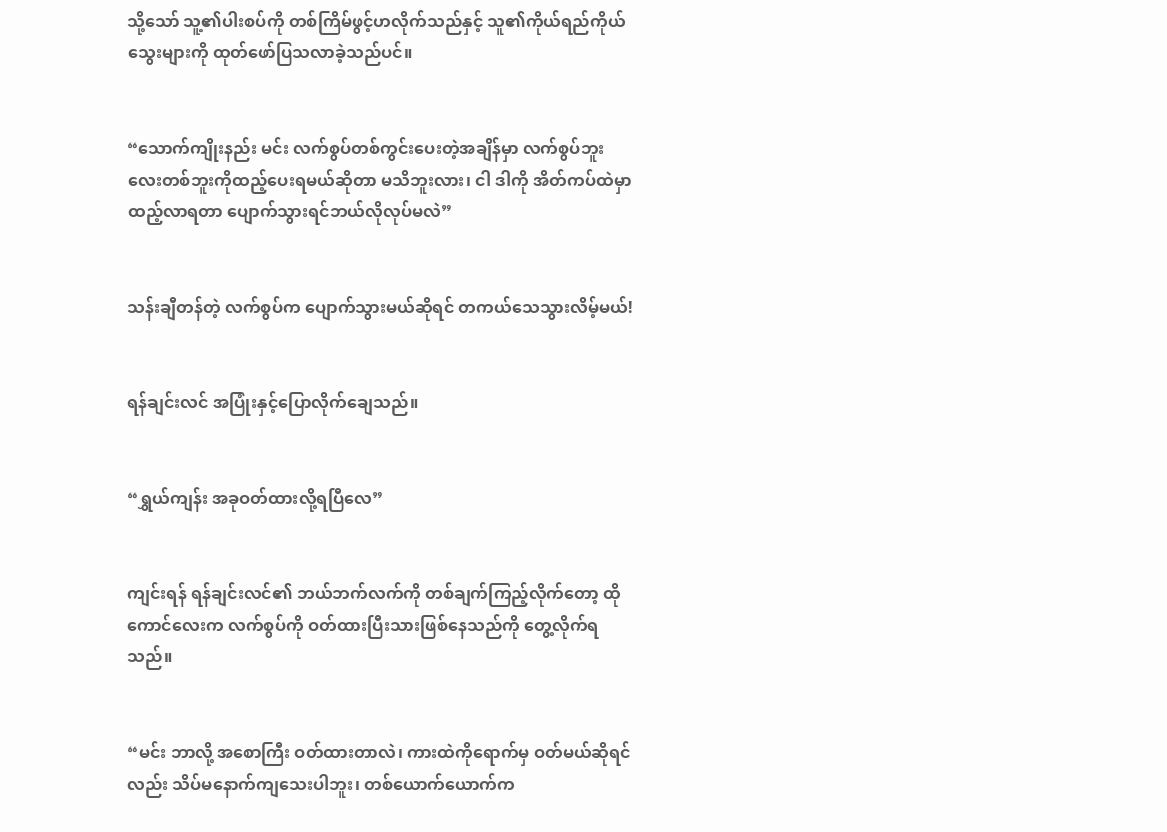သို့သော် သူ့၏ပါးစပ်ကို တစ်ကြိမ်ဖွင့်ဟလိုက်သည်နှင့် သူ၏ကိုယ်ရည်ကိုယ်သွေးများကို ထုတ်ဖော်ပြသလာခဲ့သည်ပင်။


“သောက်ကျိုးနည်း မင်း လက်စွပ်တစ်ကွင်းပေးတဲ့အချိန်မှာ လက်စွပ်ဘူးလေးတစ်ဘူးကိုထည့်ပေးရမယ်ဆိုတာ မသိဘူးလား၊ ငါ ဒါကို အိတ်ကပ်ထဲမှာ ထည့်လာရတာ ပျောက်သွားရင်ဘယ်လိုလုပ်မလဲ”


သန်းချီတန်တဲ့ လက်စွပ်က ပျောက်သွားမယ်ဆိုရင် တကယ်သေသွားလိမ့်မယ်!


ရန်ချင်းလင် အပြုံးနှင့်ပြောလိုက်ချေသည်။


“ရွှယ်ကျန်း အခုဝတ်ထားလို့ရပြီလေ”


ကျင်းရန် ရန်ချင်းလင်၏ ဘယ်ဘက်လက်ကို တစ်ချက်ကြည့်လိုက်တော့ ထိုကောင်လေးက လက်စွပ်ကို ဝတ်ထားပြီးသားဖြစ်နေသည်ကို တွေ့လိုက်ရသည်။


“မင်း ဘာလို့ အစောကြီး ဝတ်ထားတာလဲ၊ ကားထဲကိုရောက်မှ ဝတ်မယ်ဆိုရင်လည်း သိပ်မနောက်ကျသေးပါဘူး၊ တစ်ယောက်ယောက်က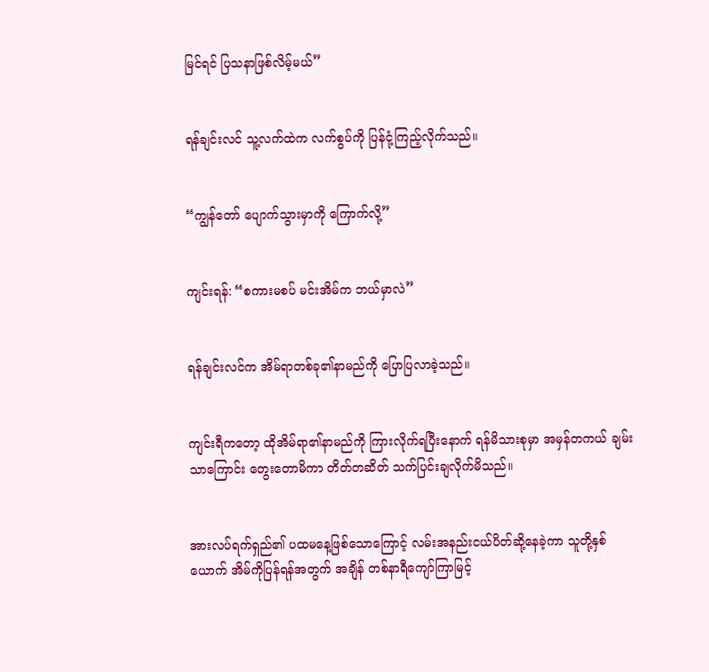မြင်ရင် ပြသနာဖြစ်လိမ့်မယ်”


ရန်ချင်းလင် သူ့လက်ထဲက လက်စွပ်ကို ပြန်ငုံ့ကြည့်လိုက်သည်။


“ကျွန်တော် ပျောက်သွားမှာကို ကြောက်လို့”


ကျင်းရန်: “စကားမစပ် မင်းအိမ်က ဘယ်မှာလဲ”


ရန်ချင်းလင်က အိမ်ရာတစ်ခု၏နာမည်ကို ပြောပြလာခဲ့သည်။


ကျင်းရီကတော့ ထိုအိမ်ရာ၏နာမည်ကို ကြားလိုက်ရပြီးနောက် ရန်မိသားစုမှာ အမှန်တကယ် ချမ်းသာကြောင်း တွေးတောမိကာ တိတ်တဆိတ် သက်ပြင်းချလိုက်မိသည်။


အားလပ်ရက်ရှည်၏ ပထမနေ့ဖြစ်သောကြောင့် လမ်းအနည်းငယ်ပိတ်ဆို့နေခဲ့ကာ သူတို့နှစ်ယောက် အိမ်ကိုပြန်ရန်အတွက် အချိန် တစ်နာရီကျော်ကြာမြင့်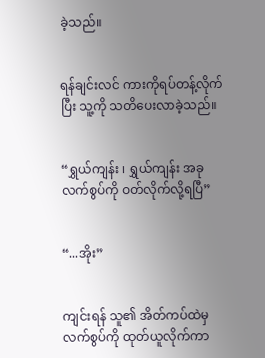ခဲ့သည်။


ရန်ချင်းလင် ကားကိုရပ်တန့်လိုက်ပြီး သူ့ကို သတိပေးလာခဲ့သည်။


“ရွှယ်ကျန်း ၊ ရွှယ်ကျန်း အခုလက်စွပ်ကို ဝတ်လိုက်လို့ရပြီ”


“...အိုး”


ကျင်းရန် သူ၏ အိတ်ကပ်ထဲမှ လက်စွပ်ကို ထုတ်ယူလိုက်ကာ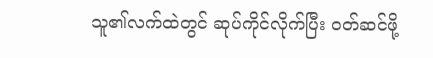သူ၏လက်ထဲတွင် ဆုပ်ကိုင်လိုက်ပြီး ဝတ်ဆင်ဖို့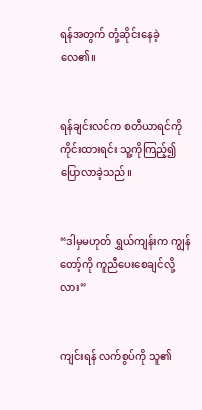ရန်အတွက် တုံ့ဆိုင်းနေခဲ့လေ၏။


ရန်ချင်းလင်က စတီယာရင်ကိုကိုင်းထားရင်း သူ့ကိုကြည့်၍ ပြောလာခဲ့သည်။


“ဒါမှမဟုတ် ရွှယ်ကျန်းက ကျွန်တော့်ကို ကူညီပေးစေချင်လို့လား”


ကျင်းရန် လက်စွပ်ကို သူ၏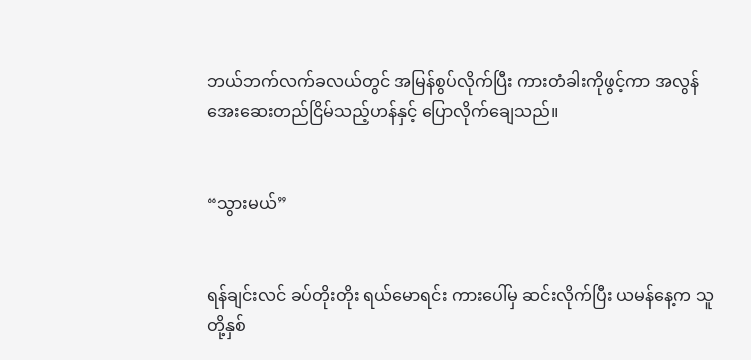ဘယ်ဘက်လက်ခလယ်တွင် အမြန်စွပ်လိုက်ပြီး ကားတံခါးကိုဖွင့်ကာ အလွန် အေးဆေးတည်ငြိမ်သည့်ဟန်နှင့် ပြောလိုက်ချေသည်။


“သွားမယ်”


ရန်ချင်းလင် ခပ်တိုးတိုး ရယ်မောရင်း ကားပေါ်မှ ဆင်းလိုက်ပြီး ယမန်နေ့က သူတို့နှစ်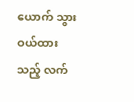ယောက် သွားဝယ်ထားသည့် လက်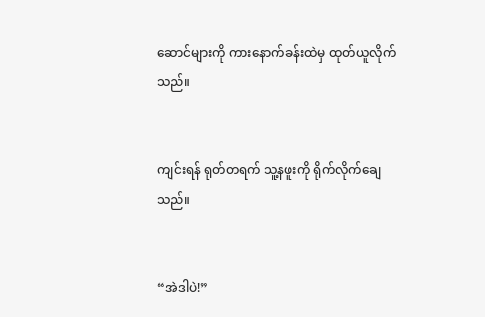ဆောင်များကို ကားနောက်ခန်းထဲမှ ထုတ်ယူလိုက်သည်။


ကျင်းရန် ရုတ်တရက် သူ့နဖူးကို ရိုက်လိုက်ချေသည်။


“အဲဒါပဲ!”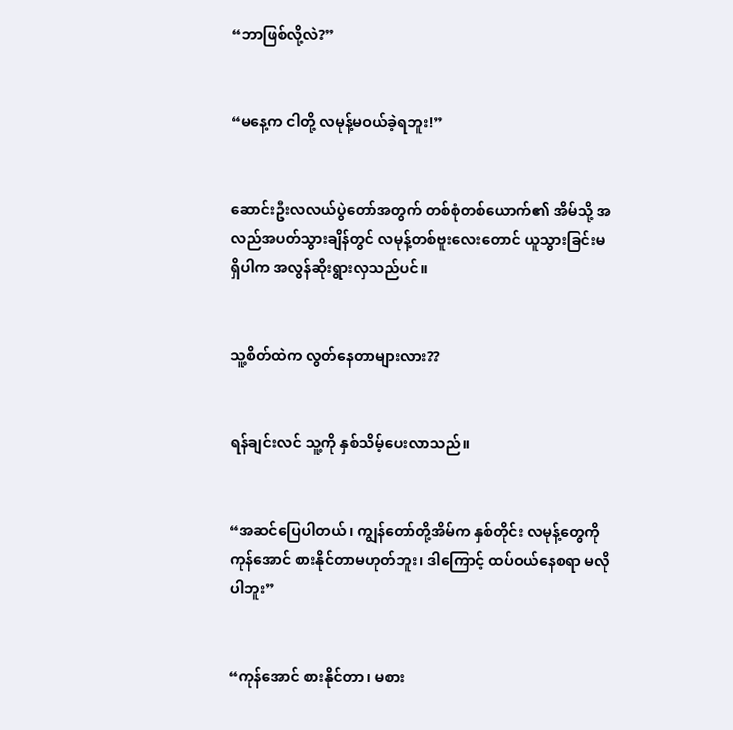“ဘာဖြစ်လို့လဲ?”


“မနေ့က ငါတို့ လမုန့်မဝယ်ခဲ့ရဘူး!”


ဆောင်းဦးလလယ်ပွဲတော်အတွက် တစ်စုံတစ်ယောက်၏ အိမ်သို့ အလည်အပတ်သွားချိန်တွင် လမုန့်တစ်ဗူးလေးတောင် ယူသွားခြင်းမရှိပါက အလွန်ဆိုးရွားလှသည်ပင်။


သူ့စိတ်ထဲက လွတ်နေတာများလား??


ရန်ချင်းလင် သူ့ကို နှစ်သိမ့်ပေးလာသည်။


“အဆင်ပြေပါတယ်၊ ကျွန်တော်တို့အိမ်က နှစ်တိုင်း လမုန့်တွေကို ကုန်အောင် စားနိုင်တာမဟုတ်ဘူး၊ ဒါကြောင့် ထပ်ဝယ်နေစရာ မလိုပါဘူး”


“ကုန်အောင် စားနိုင်တာ၊ မစား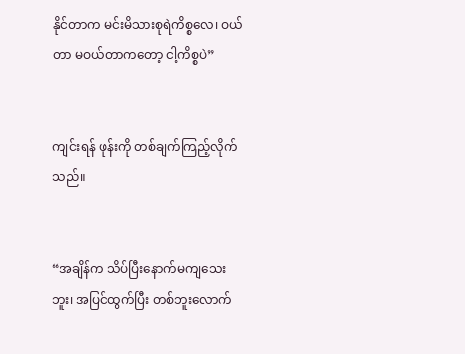နိုင်တာက မင်းမိသားစုရဲကိစ္စလေ၊ ဝယ်တာ မဝယ်တာကတော့ ငါ့ကိစ္စပဲ”


ကျင်းရန် ဖုန်းကို တစ်ချက်ကြည့်လိုက်သည်။


“အချိန်က သိပ်ပြီးနောက်မကျသေးဘူး၊ အပြင်ထွက်ပြီး တစ်ဘူးလောက်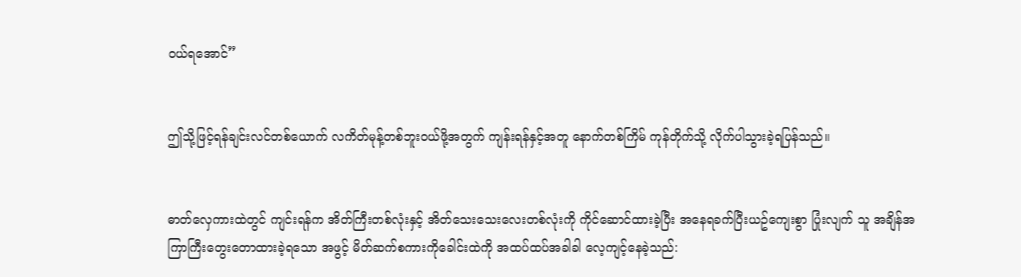ဝယ်ရအောင်”


ဤသို့ဖြင့်ရန်ချင်းလင်တစ်ယောက် လကိတ်မုန့်တစ်ဘူးဝယ်ဖို့အတွက် ကျန်းရန်နှင့်အတူ နောက်တစ်ကြိမ် ကုန်တိုက်သို့ လိုက်ပါသွားခဲ့ရပြန်သည်။


ဓာတ်လှေကားထဲတွင် ကျင်းရန်က အိတ်ကြီးတစ်လုံးနှင့် အိတ်သေးသေးလေးတစ်လုံးကို ကိုင်ဆောင်ထားခဲ့ပြီး အနေရခက်ပြီးယဥ်ကျေးစွာ ပြုံးလျက် သူ အချိန်အကြာကြီးတွေးတောထားခဲ့ရသော အဖွင့် မိတ်ဆက်စကားကိုခေါင်းထဲကို အထပ်ထပ်အခါခါ လေ့ကျင့်နေခဲ့သည်: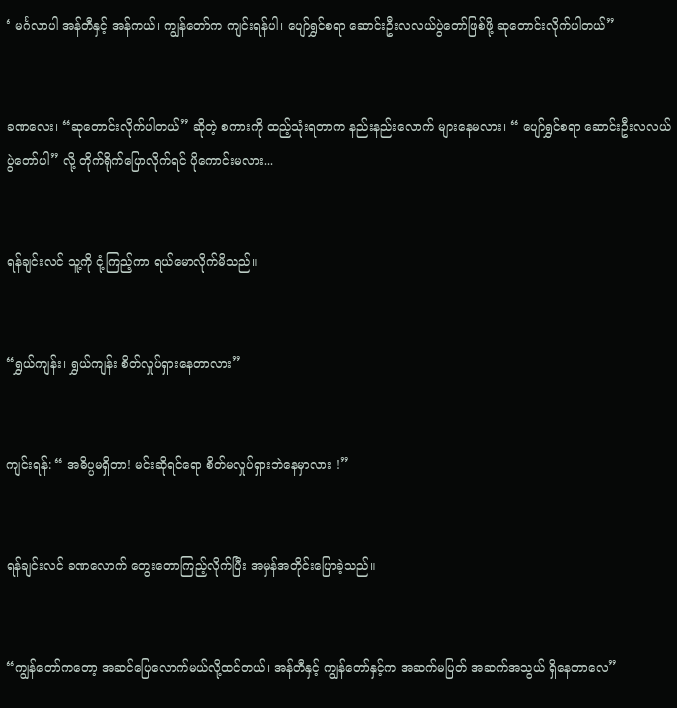‘ မင်္ဂလာပါ အန်တီနှင့် အန်ကယ်၊ ကျွန်တော်က ကျင်းရန်ပါ၊ ပျော်ရွှင်စရာ ဆောင်းဦးလလယ်ပွဲတော်ဖြစ်ဖို့ ဆုတောင်းလိုက်ပါတယ်”


ခဏလေး၊ “ဆုတောင်းလိုက်ပါတယ်” ဆိုတဲ့ စကားကို ထည့်သုံးရတာက နည်းနည်းလောက် များနေမလား၊ “ ပျော်ရွှင်စရာ ဆောင်းဦးလလယ်ပွဲတော်ပါ” လို့ တိုက်ရိုက်ပြောလိုက်ရင် ပိုကောင်းမလား...


ရန်ချင်းလင် သူ့ကို ငုံ့ကြည့်ကာ ရယ်မောလိုက်မိသည်။


“ရွှယ်ကျန်း၊ ရွှယ်ကျန်း စိတ်လှုပ်ရှားနေတာလား”


ကျင်းရန်: “ အဓိပ္ပမရှိတာ! မင်းဆိုရင်ရော စိတ်မလှုပ်ရှားဘဲနေမှာလား !”


ရန်ချင်းလင် ခဏလောက် တွေးတောကြည့်လိုက်ပြီး အမှန်အတိုင်းပြောခဲ့သည်။


“ကျွန်တော်ကတော့ အဆင်ပြေလောက်မယ်လို့ထင်တယ်၊ အန်တီနှင့် ကျွန်တော်နှင့်က အဆက်မပြတ် အဆက်အသွယ် ရှိနေတာလေ”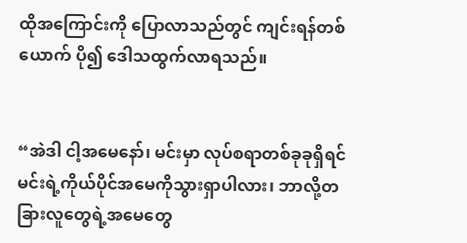ထိုအကြောင်းကို ပြောလာသည်တွင် ကျင်းရန်တစ်ယောက် ပို၍ ဒေါသထွက်လာရသည်။


“အဲဒါ ငါ့အမေနော်၊ မင်းမှာ လုပ်စရာတစ်ခုခုရှိရင် မင်းရဲ့ကိုယ်ပိုင်အမေကိုသွားရှာပါလား၊ ဘာလို့တခြားလူတွေရဲ့အမေတွေ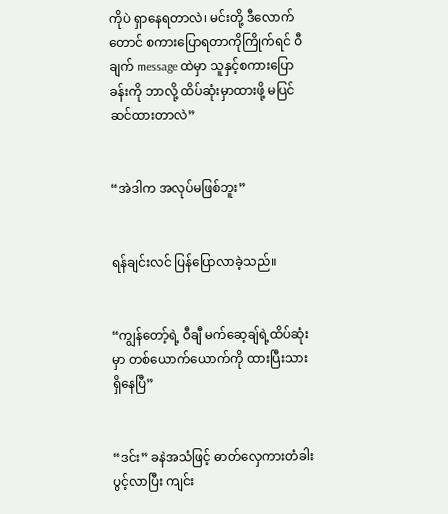ကိုပဲ ရှာနေရတာလဲ၊ မင်းတို့ ဒီလောက်တောင် စကားပြောရတာကိုကြိုက်ရင် ဝီချက် message ထဲမှာ သူနှင့်စကားပြောခန်းကို ဘာလို့ ထိပ်ဆုံးမှာထားဖို့ မပြင်ဆင်ထားတာလဲ”


“အဲဒါက အလုပ်မဖြစ်ဘူး”


ရန်ချင်းလင် ပြန်ပြောလာခဲ့သည်။


“ကျွန်တော့်ရဲ့ ဝီချီ မက်ဆေ့ချ်ရဲ့ထိပ်ဆုံးမှာ တစ်ယောက်ယောက်ကို ထားပြီးသားရှိနေပြီ”


“ဒင်း” ခနဲအသံဖြင့် ဓာတ်လှေကားတံခါးပွင့်လာပြီး ကျင်း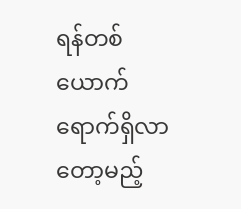ရန်တစ်ယောက် ရောက်ရှိလာတော့မည့်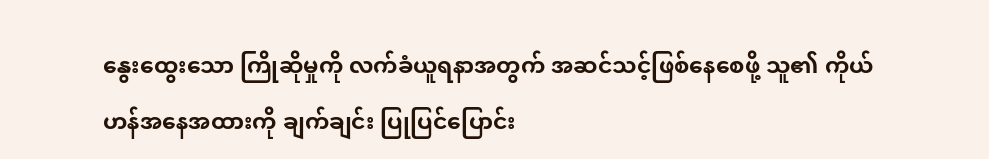နွေးထွေးသော ကြိုဆိုမှုကို လက်ခံယူရနာအတွက် အဆင်သင့်ဖြစ်နေစေဖို့ သူ၏ ကိုယ်ဟန်အနေအထားကို ချက်ချင်း ပြုပြင်ပြောင်း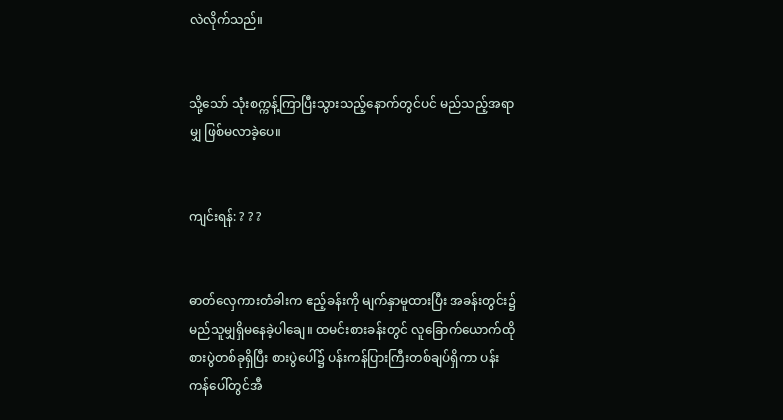လဲလိုက်သည်။


သို့သော် သုံးစက္ကန့်ကြာပြီးသွားသည့်နောက်တွင်ပင် မည်သည့်အရာမျှ ဖြစ်မလာခဲ့ပေ။


ကျင်းရန်: ? ? ?


ဓာတ်လှေကားတံခါးက ဧည့်ခန်းကို မျက်နှာမူထားပြီး အခန်းတွင်း၌ မည်သူမျှရှိမနေခဲ့ပါချေ။ ထမင်းစားခန်းတွင် လူခြောက်ယောက်ထို စားပွဲတစ်ခုရှိပြီး စားပွဲပေါ်၌ ပန်းကန်ပြားကြီးတစ်ချပ်ရှိကာ ပန်းကန်ပေါ်တွင်အီ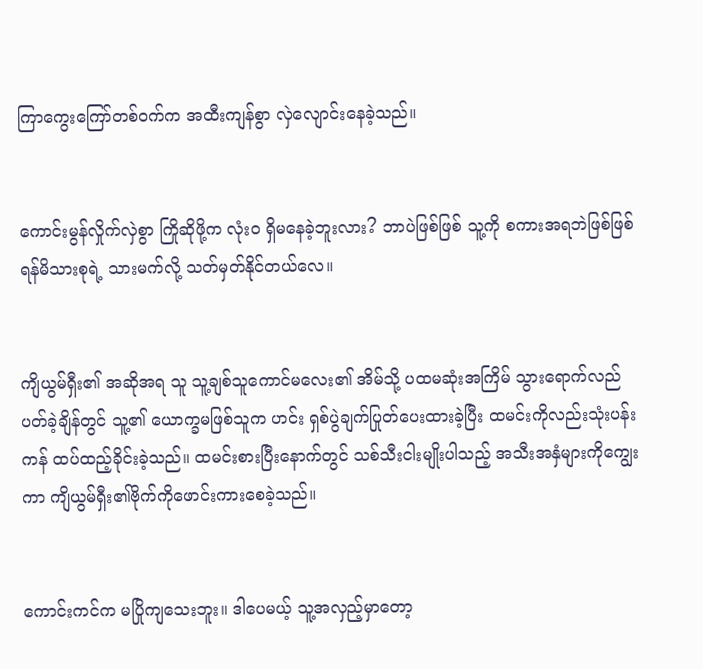ကြာကွေးကြော်တစ်ဝက်က အထီးကျန်စွာ လှဲလျောင်းနေခဲ့သည်။


ကောင်းမွန်လှိုက်လှဲစွာ ကြိုဆိုဖို့က လုံးဝ ရှိမနေခဲ့ဘူးလား? ဘာပဲဖြစ်ဖြစ် သူ့ကို စကားအရဘဲဖြစ်ဖြစ် ရန်မိသားစုရဲ့ သားမက်လို့ သတ်မှတ်နိုင်တယ်လေ။


ကျိယွမ်ရှီး၏ အဆိုအရ သူ သူ့ချစ်သူကောင်မလေး၏ အိမ်သို့ ပထမဆုံးအကြိမ် သွားရောက်လည်ပတ်ခဲ့ချိန်တွင် သူ့၏ ယောက္ခမဖြစ်သူက ဟင်း ရှစ်ပွဲချက်ပြုတ်ပေးထားခဲ့ပြီး ထမင်းကိုလည်းသုံးပန်းကန် ထပ်ထည့်ခိုင်းခဲ့သည်။ ထမင်းစားပြီးနောက်တွင် သစ်သီးငါးမျိုးပါသည့် အသီးအနှံများကိုကျွေးကာ ကျိယွမ်ရှီး၏ဗိုက်ကိုဖောင်းကားစေခဲ့သည်။


ကောင်းကင်က မပြိုကျသေးဘူး။ ဒါပေမယ့် သူ့အလှည့်မှာတော့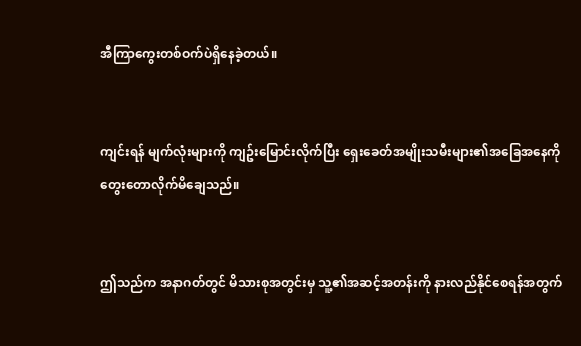အီကြာကွေးတစ်ဝက်ပဲရှိနေခဲ့တယ်။


ကျင်းရန် မျက်လုံးများကို ကျဥ်းမြောင်းလိုက်ပြီး ရှေးခေတ်အမျိုးသမီးများ၏အခြေအနေကို တွေးတောလိုက်မိချေသည်။


ဤသည်က အနာဂတ်တွင် မိသားစုအတွင်းမှ သူ့၏အဆင့်အတန်းကို နားလည်နိုင်စေရန်အတွက်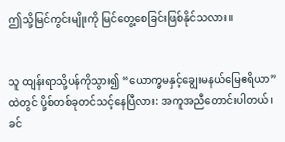ဤသို့မြင်ကွင်းမျိုးကို မြင်တွေ့စေခြင်းဖြစ်နိုင်သလား။


သူ ထျန်းရာသို့ပန်ကိုသွား၍ “ယောက္ခမနှင့်ချွေးမနယ်မြေဧရိယာ”ထဲတွင် ပို့စ်တစ်ခုတင်သင့်နေပြီလား: အကူအညီတောင်းပါတယ်၊ ခင်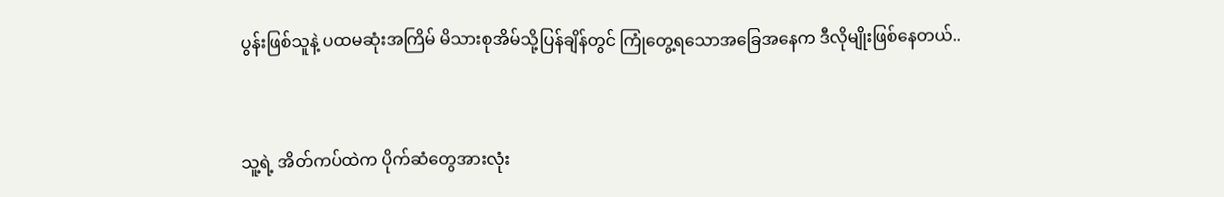ပွန်းဖြစ်သူနဲ့ ပထမဆုံးအကြိမ် မိသားစုအိမ်သို့ပြန်ချိန်တွင် ကြုံတွေ့ရသောအခြေအနေက ဒီလိုမျိုးဖြစ်နေတယ်..


သူ့ရဲ့ အိတ်ကပ်ထဲက ပိုက်ဆံတွေအားလုံး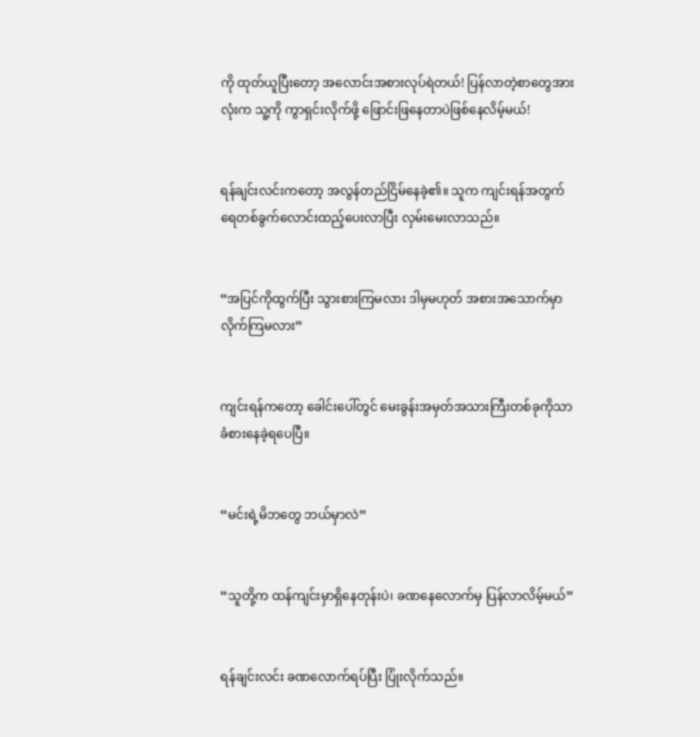ကို ထုတ်ယူပြီးတော့ အလောင်းအစားလုပ်ရဲတယ်! ပြန်လာတဲ့စာတွေအားလုံးက သူ့ကို ကွာရှင်းလိုက်ဖို့ ဖြောင်းဖြနေတာပဲဖြစ်နေလိမ့်မယ်!


ရန်ချင်းလင်းကတော့ အလွန်တည်ငြိမ်နေခဲ့၏။ သူက ကျင်းရန်အတွက် ရေတစ်ခွက်လောင်းထည့်ပေးလာပြီး လှမ်းမေးလာသည်။


“အပြင်ကိုထွက်ပြီး သွားစားကြမလား ဒါမှမဟုတ် အစားအသောက်မှာလိုက်ကြမလား”


ကျင်းရန်ကတော့ ခေါင်းပေါ်တွင် မေးခွန်းအမှတ်အသားကြီးတစ်ခုကိုသာ ခံစားနေခဲ့ရပေပြီ။


“မင်းရဲ့မိဘတွေ ဘယ်မှာလဲ”


“သူတို့က ထန်ကျင်းမှာရှိနေတုန်းပဲ၊ ခဏနေလောက်မှ ပြန်လာလိမ့်မယ်”


ရန်ချင်းလင်း ခဏလောက်ရပ်ပြီး ပြုံးလိုက်သည်။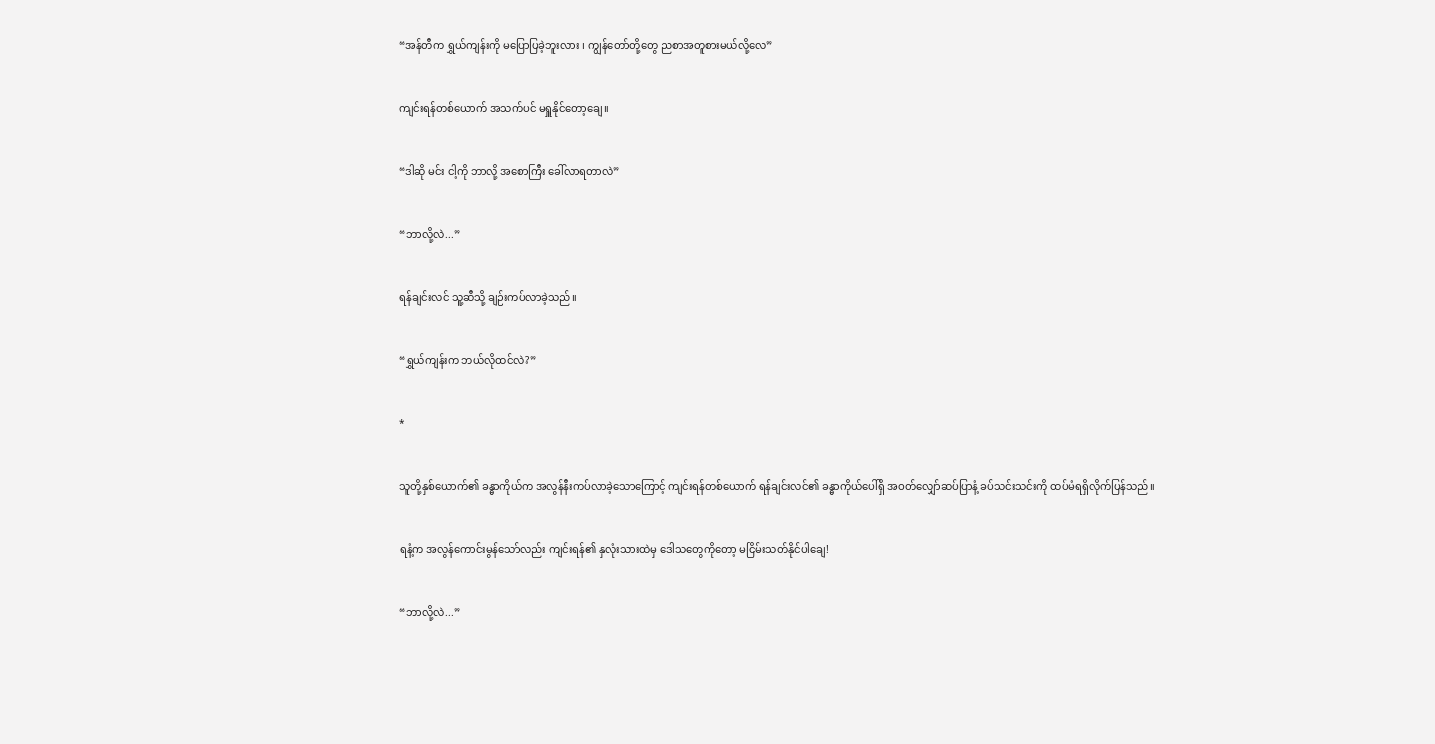“အန်တီက ရွှယ်ကျန်းကို မပြောပြခဲ့ဘူးလား ၊ ကျွန်တော်တို့တွေ ညစာအတူစားမယ်လို့လေ”


ကျင်းရန်တစ်ယောက် အသက်ပင် မရှူနိုင်တော့ချေ။


“ဒါဆို မင်း ငါ့ကို ဘာလို့ အစောကြီး ခေါ်လာရတာလဲ”


“ဘာလို့လဲ...”


ရန်ချင်းလင် သူ့ဆီသို့ ချဉ်းကပ်လာခဲ့သည်။


“ရွှယ်ကျန်းက ဘယ်လိုထင်လဲ?”


*


သူတို့နှစ်ယောက်၏ ခန္ဓာကိုယ်က အလွန်နီးကပ်လာခဲ့သောကြောင့် ကျင်းရန်တစ်ယောက် ရန်ချင်းလင်၏ ခန္ဓာကိုယ်ပေါ်ရှိ အဝတ်လျှော်ဆပ်ပြာနံ့ ခပ်သင်းသင်းကို ထပ်မံရရှိလိုက်ပြန်သည်။


ရနံ့က အလွန်ကောင်းမွန်သော်လည်း ကျင်းရန်၏ နှလုံးသားထဲမှ ဒေါသတွေကိုတော့ မငြိမ်းသတ်နိုင်ပါချေ!


“ဘာလို့လဲ...”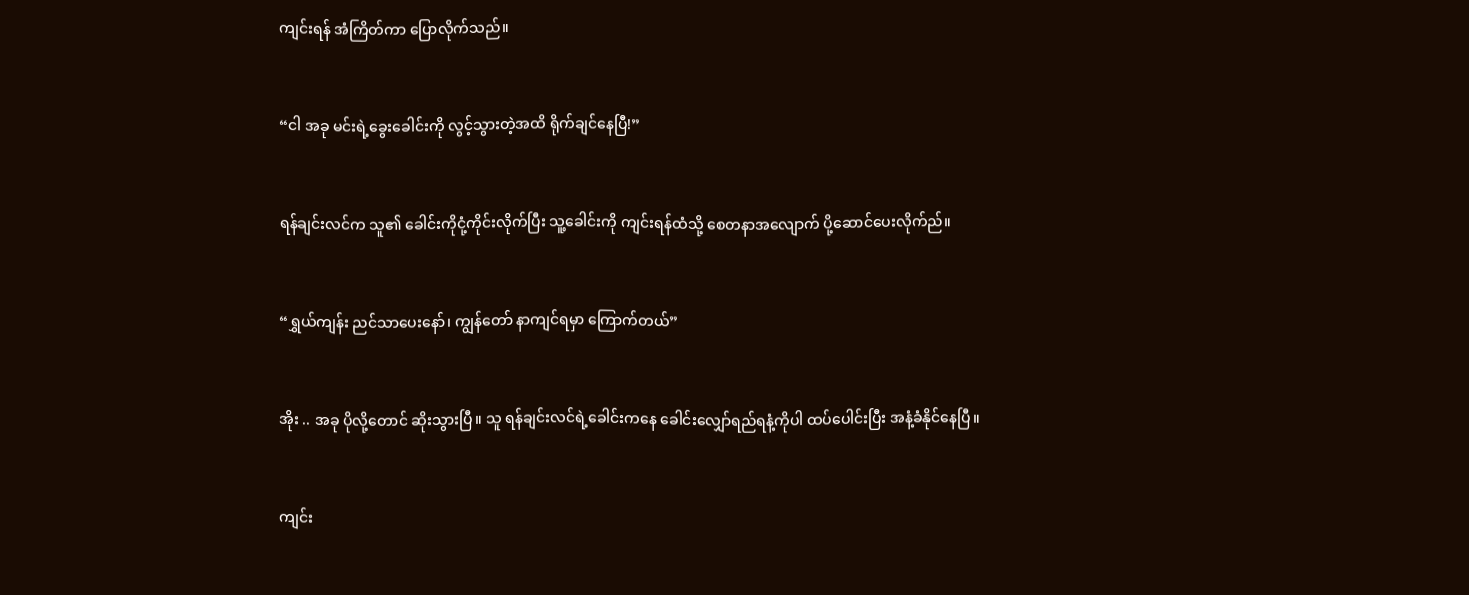ကျင်းရန် အံကြိတ်ကာ ပြောလိုက်သည်။


“ငါ အခု မင်းရဲ့ခွေးခေါင်းကို လွင့်သွားတဲ့အထိ ရိုက်ချင်နေပြီ!”


ရန်ချင်းလင်က သူ၏ ခေါင်းကိုငုံ့ကိုင်းလိုက်ပြီး သူ့ခေါင်းကို ကျင်းရန်ထံသို့ စေတနာအလျောက် ပို့ဆောင်ပေးလိုက်ည်။


“ရွှယ်ကျန်း ညင်သာပေးနော်၊ ကျွန်တော် နာကျင်ရမှာ ကြောက်တယ်”


အိုး .. အခု ပိုလို့တောင် ဆိုးသွားပြီ။ သူ ရန်ချင်းလင်ရဲ့ခေါင်းကနေ ခေါင်းလျှော်ရည်ရနံ့ကိုပါ ထပ်ပေါင်းပြီး အနံ့ခံနိုင်နေပြီ။


ကျင်း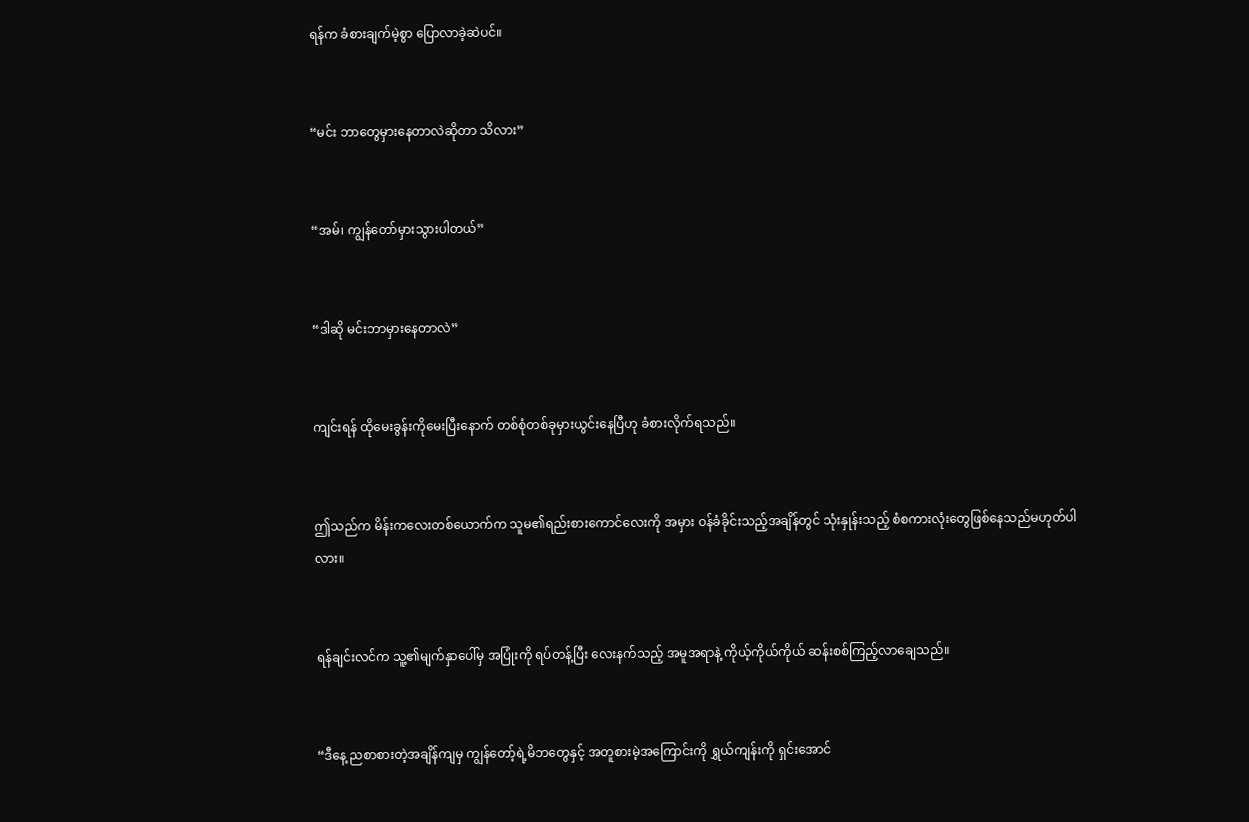ရန်က ခံစားချက်မဲ့စွာ ပြောလာခဲ့ဆဲပင်။


“မင်း ဘာတွေမှားနေတာလဲဆိုတာ သိလား”


“အမ်၊ ကျွန်တော်မှားသွားပါတယ်”


“ဒါဆို မင်းဘာမှားနေတာလဲ”


ကျင်းရန် ထိုမေးခွန်းကိုမေးပြီးနောက် တစ်စုံတစ်ခုမှားယွင်းနေပြီဟု ခံစားလိုက်ရသည်။


ဤသည်က မိန်းကလေးတစ်ယောက်က သူမ၏ရည်းစားကောင်လေးကို အမှား ဝန်ခံခိုင်းသည့်အချိန်တွင် သုံးနှုန်းသည့် စံစကားလုံးတွေဖြစ်နေသည်မဟုတ်ပါလား။


ရန်ချင်းလင်က သူ့၏မျက်နှာပေါ်မှ အပြုံးကို ရပ်တန့်ပြီး လေးနက်သည့် အမူအရာနဲ့ ကိုယ့်ကိုယ်ကိုယ် ဆန်းစစ်ကြည့်လာချေသည်။


“ဒီနေ့ ညစာစားတဲ့အချိန်ကျမှ ကျွန်တော့်ရဲ့မိဘတွေနှင့် အတူစားမဲ့အကြောင်းကို ရွှယ်ကျန်းကို ရှင်းအောင်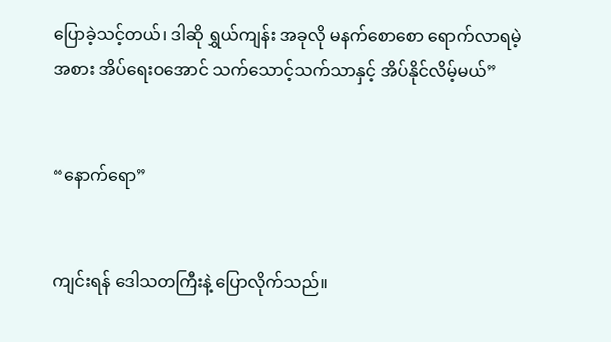ပြောခဲ့သင့်တယ်၊ ဒါဆို ရွှယ်ကျန်း အခုလို မနက်စောစော ရောက်လာရမဲ့အစား အိပ်ရေးဝအောင် သက်သောင့်သက်သာနှင့် အိပ်နိုင်လိမ့်မယ်”


“နောက်ရော”


ကျင်းရန် ဒေါသတကြီးနဲ့ ပြောလိုက်သည်။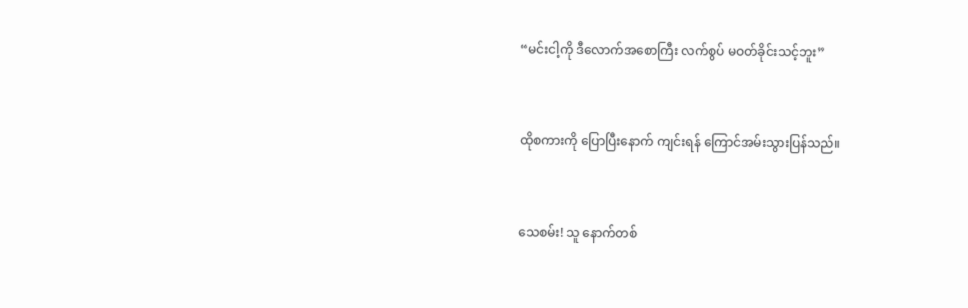“မင်းငါ့ကို ဒီလောက်အစောကြီး လက်စွပ် မဝတ်ခိုင်းသင့်ဘူး”


ထိုစကားကို ပြောပြီးနောက် ကျင်းရန် ကြောင်အမ်းသွားပြန်သည်။


သေစမ်း! သူ နောက်တစ်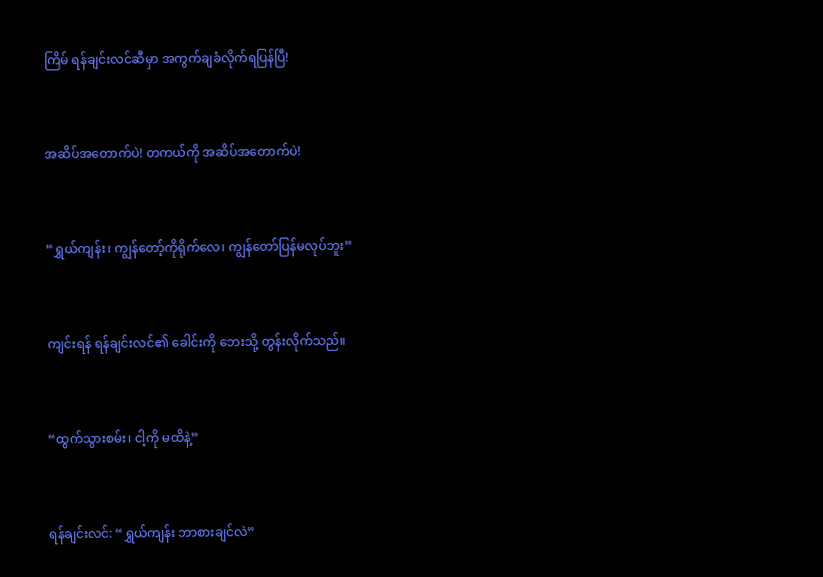ကြိမ် ရန်ချင်းလင်ဆီမှာ အကွက်ချခံလိုက်ရပြန်ပြီ!


အဆိပ်အတောက်ပဲ! တကယ်ကို အဆိပ်အတောက်ပဲ!


“ရွှယ်ကျန်း၊ ကျွန်တော့်ကိုရိုက်လေ၊ ကျွန်တော်ပြန်မလုပ်ဘူး”


ကျင်းရန် ရန်ချင်းလင်၏ ခေါင်းကို ဘေးသို့ တွန်းလိုက်သည်။


“ထွက်သွားစမ်း၊ ငါ့ကို မထိနဲ့”


ရန်ချင်းလင်: “ရွှယ်ကျန်း ဘာစားချင်လဲ”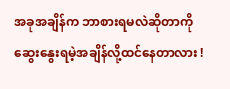အခုအချိန်က ဘာစားရမလဲဆိုတာကို ဆွေးနွေးရမဲ့အချိန်လို့ထင်နေတာလား !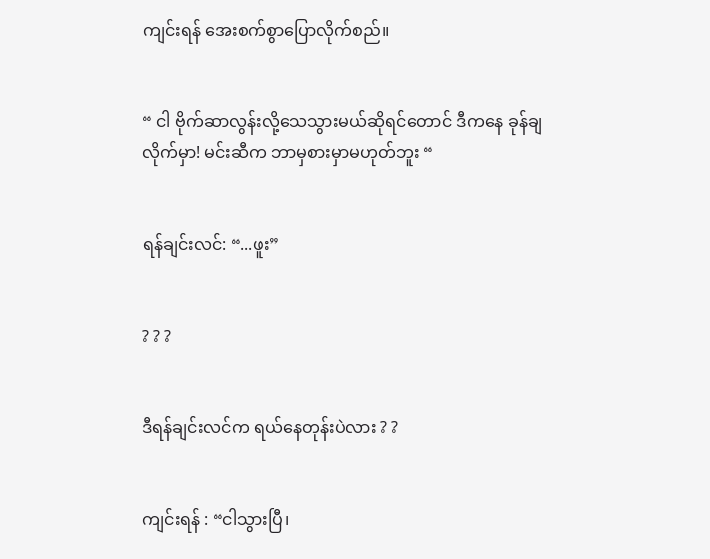ကျင်းရန် အေးစက်စွာပြောလိုက်စည်။


“ ငါ ဗိုက်ဆာလွန်းလို့သေသွားမယ်ဆိုရင်တောင် ဒီကနေ ခုန်ချလိုက်မှာ! မင်းဆီက ဘာမှစားမှာမဟုတ်ဘူး “


ရန်ချင်းလင်: “...ဖူး”


? ? ?


ဒီရန်ချင်းလင်က ရယ်နေတုန်းပဲလား ? ?


ကျင်းရန် : “ငါသွားပြီ၊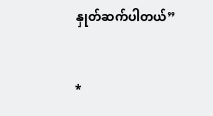နှုတ်ဆက်ပါတယ်”


*